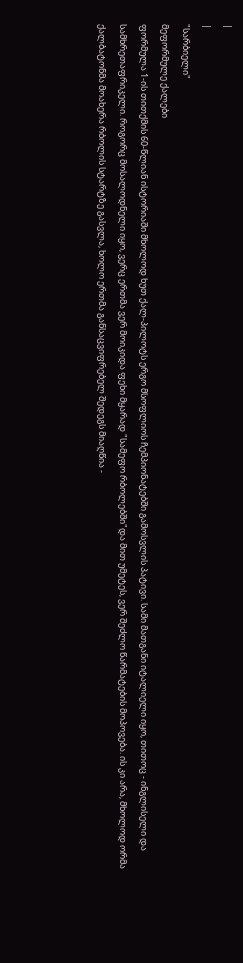|
|
"სარბიელი"
მეფორმულე ქალები
ფორმულა 1-ის თითქმის 60-წლიან ისტორიაში მხოლოდ ხუთ ქალ-პილოტს ერგო მსოფლიოს ჩემპიონატებში გამოსვლის პატივი. სამი მათგანი იტალიელი იყო, თითოც - ინგლისელი და სამხრეთაფრიკელი. როგორც მოსალოდნელი იყო, ვერც ერთმა ვერ მოიკიდა ფეხი მყარად "სამეფო რბოლებში"და მით უმეტეს, ვერ შეძლო წარმატების მოპოვება. ის კი არა, მხოლოდ ორმა ქალბატონმა მოახერა რბოლის სტარტზე გასვლა, ხოლო ერთმა განსაცვიფრებელ შედეგს მიაღწია -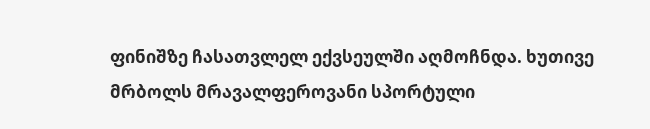ფინიშზე ჩასათვლელ ექვსეულში აღმოჩნდა. ხუთივე მრბოლს მრავალფეროვანი სპორტული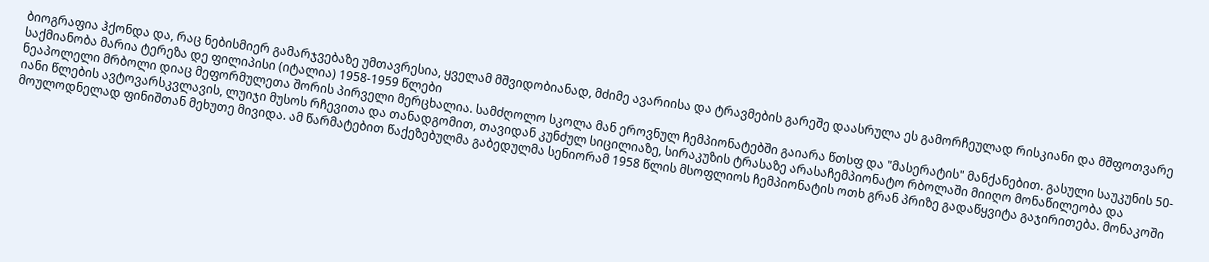ბიოგრაფია ჰქონდა და, რაც ნებისმიერ გამარჯვებაზე უმთავრესია, ყველამ მშვიდობიანად, მძიმე ავარიისა და ტრავმების გარეშე დაასრულა ეს გამორჩეულად რისკიანი და მშფოთვარე საქმიანობა მარია ტერეზა დე ფილიპისი (იტალია) 1958-1959 წლები
ნეაპოლელი მრბოლი დიაც მეფორმულეთა შორის პირველი მერცხალია. სამძღოლო სკოლა მან ეროვნულ ჩემპიონატებში გაიარა წთსფ და "მასერატის" მანქანებით. გასული საუკუნის 50-იანი წლების ავტოვარსკვლავის, ლუიჯი მუსოს რჩევითა და თანადგომით, თავიდან კუნძულ სიცილიაზე, სირაკუზის ტრასაზე არასაჩემპიონატო რბოლაში მიიღო მონაწილეობა და მოულოდნელად ფინიშთან მეხუთე მივიდა. ამ წარმატებით წაქეზებულმა გაბედულმა სენიორამ 1958 წლის მსოფლიოს ჩემპიონატის ოთხ გრან პრიზე გადაწყვიტა გაჯირითება. მონაკოში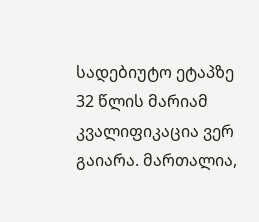სადებიუტო ეტაპზე 32 წლის მარიამ კვალიფიკაცია ვერ გაიარა. მართალია,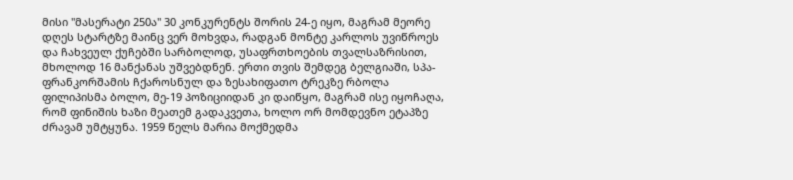მისი "მასერატი 250ა" 30 კონკურენტს შორის 24-ე იყო, მაგრამ მეორე დღეს სტარტზე მაინც ვერ მოხვდა, რადგან მონტე კარლოს უვიწროეს და ჩახვეულ ქუჩებში სარბოლოდ, უსაფრთხოების თვალსაზრისით, მხოლოდ 16 მანქანას უშვებდნენ. ერთი თვის შემდეგ ბელგიაში, სპა-ფრანკორშამის ჩქაროსნულ და ზესახიფათო ტრეკზე რბოლა ფილიპისმა ბოლო, მე-19 პოზიციიდან კი დაიწყო, მაგრამ ისე იყოჩაღა, რომ ფინიშის ხაზი მეათემ გადაკვეთა, ხოლო ორ მომდევნო ეტაპზე ძრავამ უმტყუნა. 1959 წელს მარია მოქმედმა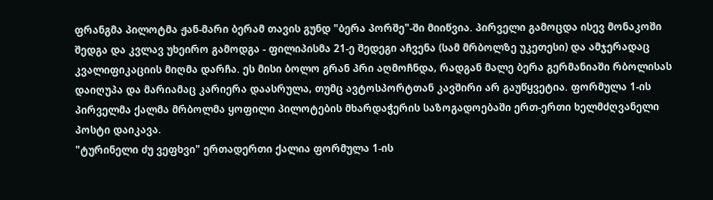ფრანგმა პილოტმა ჟან-მარი ბერამ თავის გუნდ "ბერა პორშე"-ში მიიწვია. პირველი გამოცდა ისევ მონაკოში შედგა და კვლავ უხეირო გამოდგა - ფილიპისმა 21-ე შედეგი აჩვენა (სამ მრბოლზე უკეთესი) და ამჯერადაც კვალიფიკაციის მიღმა დარჩა. ეს მისი ბოლო გრან პრი აღმოჩნდა, რადგან მალე ბერა გერმანიაში რბოლისას დაიღუპა და მარიამაც კარიერა დაასრულა, თუმც ავტოსპორტთან კავშირი არ გაუწყვეტია. ფორმულა 1-ის პირველმა ქალმა მრბოლმა ყოფილი პილოტების მხარდაჭერის საზოგადოებაში ერთ-ერთი ხელმძღვანელი პოსტი დაიკავა.
"ტურინელი ძუ ვეფხვი" ერთადერთი ქალია ფორმულა 1-ის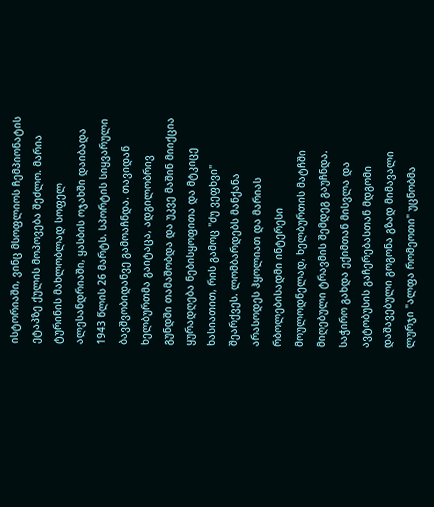ისტორიაში, ვინც მსოფლიოს ჩემპიონატის ეტაპზე ქულის მოპოვება შეძლო. მარია ტურინის მახლობლად სოფელ ალესანდრიაში, ყასბის ოჯახში დაიბადა 1943 წლის 26 მარტს. სპორტის სიყვარული ბავშვობიდანვე გამოაჩნდა. თავიდან ხელბურთმა გაიტაცა, ადგილობრივ გუნდში თამაშობდა და უკვე მაშინ მიიქცია ყურადღება ნებისყოფითა და მტკიცე ხასიათით, რის გამოც "ძუ ვეფხვი" შეარქვეს. ლომბარდებს მანქანა არასოდეს ჰყოლიათ და მარიას რბოლებისადმი ინტერესი მოულოდნელად, ხელბურთის მატჩში მიღებული ტრავმის შემდეგ გაუჩნდა. საჭირო გახდა ექიმთან მისვლა და ავტობუსის გაჩერებასთან მდგომი დაშავებული გოგონა გზად მიმავალი ლურჯი "ალფა რომეოთი" უცნობმა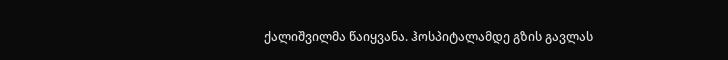ქალიშვილმა წაიყვანა. ჰოსპიტალამდე გზის გავლას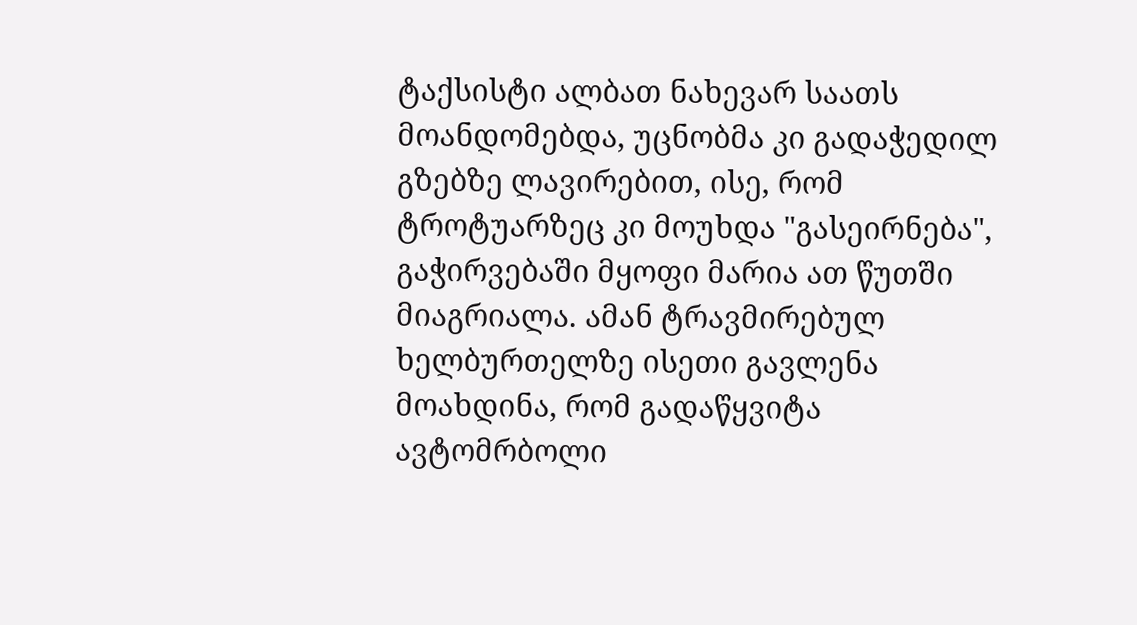ტაქსისტი ალბათ ნახევარ საათს მოანდომებდა, უცნობმა კი გადაჭედილ გზებზე ლავირებით, ისე, რომ ტროტუარზეც კი მოუხდა "გასეირნება", გაჭირვებაში მყოფი მარია ათ წუთში მიაგრიალა. ამან ტრავმირებულ ხელბურთელზე ისეთი გავლენა მოახდინა, რომ გადაწყვიტა ავტომრბოლი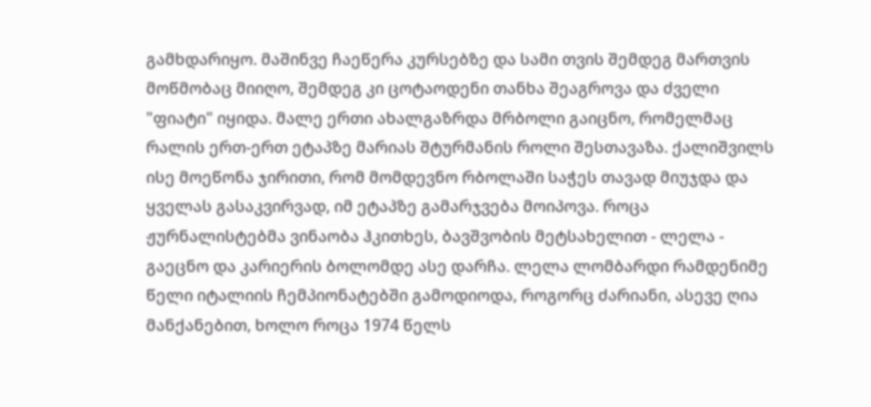გამხდარიყო. მაშინვე ჩაეწერა კურსებზე და სამი თვის შემდეგ მართვის მოწმობაც მიიღო, შემდეგ კი ცოტაოდენი თანხა შეაგროვა და ძველი "ფიატი" იყიდა. მალე ერთი ახალგაზრდა მრბოლი გაიცნო, რომელმაც რალის ერთ-ერთ ეტაპზე მარიას შტურმანის როლი შესთავაზა. ქალიშვილს ისე მოეწონა ჯირითი, რომ მომდევნო რბოლაში საჭეს თავად მიუჯდა და ყველას გასაკვირვად, იმ ეტაპზე გამარჯვება მოიპოვა. როცა ჟურნალისტებმა ვინაობა ჰკითხეს, ბავშვობის მეტსახელით - ლელა - გაეცნო და კარიერის ბოლომდე ასე დარჩა. ლელა ლომბარდი რამდენიმე წელი იტალიის ჩემპიონატებში გამოდიოდა, როგორც ძარიანი, ასევე ღია მანქანებით, ხოლო როცა 1974 წელს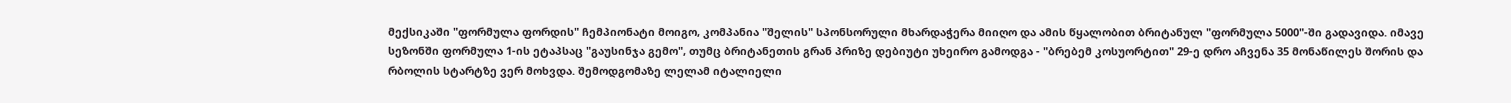მექსიკაში "ფორმულა ფორდის" ჩემპიონატი მოიგო, კომპანია "შელის" სპონსორული მხარდაჭერა მიიღო და ამის წყალობით ბრიტანულ "ფორმულა 5000"-ში გადავიდა. იმავე სეზონში ფორმულა 1-ის ეტაპსაც "გაუსინჯა გემო", თუმც ბრიტანეთის გრან პრიზე დებიუტი უხეირო გამოდგა - "ბრებემ კოსუორტით" 29-ე დრო აჩვენა 35 მონაწილეს შორის და რბოლის სტარტზე ვერ მოხვდა. შემოდგომაზე ლელამ იტალიელი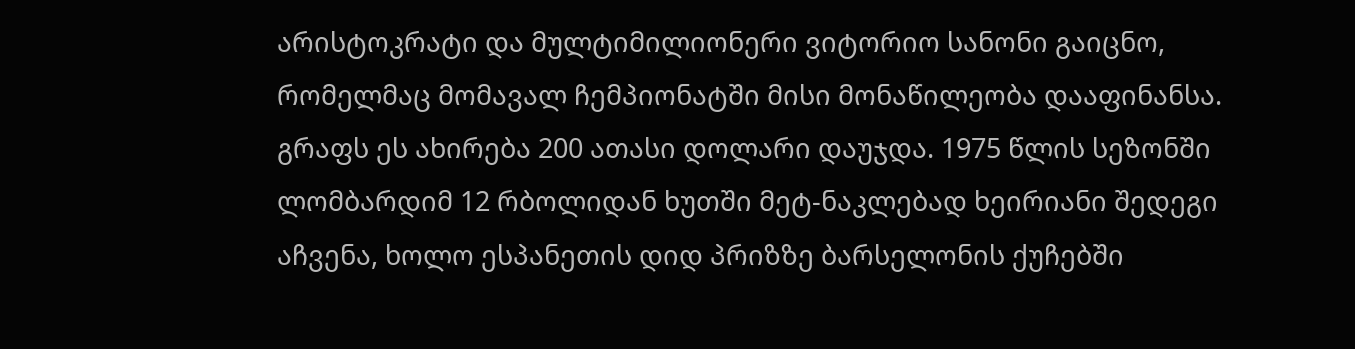არისტოკრატი და მულტიმილიონერი ვიტორიო სანონი გაიცნო, რომელმაც მომავალ ჩემპიონატში მისი მონაწილეობა დააფინანსა. გრაფს ეს ახირება 200 ათასი დოლარი დაუჯდა. 1975 წლის სეზონში ლომბარდიმ 12 რბოლიდან ხუთში მეტ-ნაკლებად ხეირიანი შედეგი აჩვენა, ხოლო ესპანეთის დიდ პრიზზე ბარსელონის ქუჩებში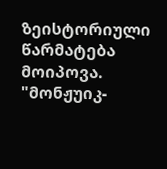ზეისტორიული წარმატება მოიპოვა. "მონჟუიკ-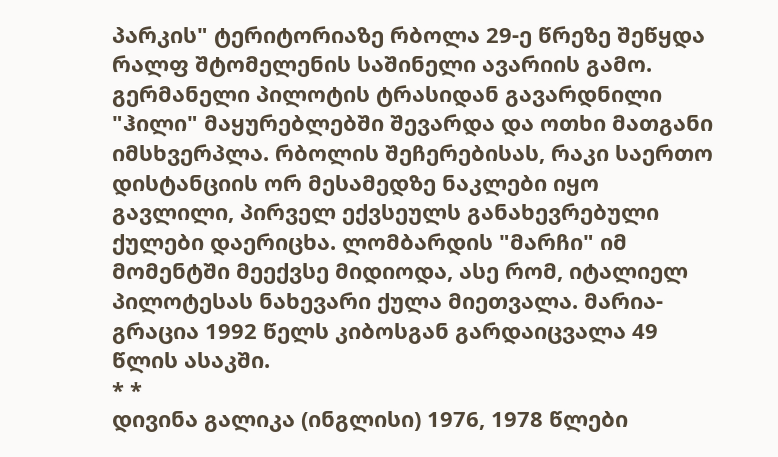პარკის" ტერიტორიაზე რბოლა 29-ე წრეზე შეწყდა რალფ შტომელენის საშინელი ავარიის გამო. გერმანელი პილოტის ტრასიდან გავარდნილი "ჰილი" მაყურებლებში შევარდა და ოთხი მათგანი იმსხვერპლა. რბოლის შეჩერებისას, რაკი საერთო დისტანციის ორ მესამედზე ნაკლები იყო გავლილი, პირველ ექვსეულს განახევრებული ქულები დაერიცხა. ლომბარდის "მარჩი" იმ მომენტში მეექვსე მიდიოდა, ასე რომ, იტალიელ პილოტესას ნახევარი ქულა მიეთვალა. მარია-გრაცია 1992 წელს კიბოსგან გარდაიცვალა 49 წლის ასაკში.
* *
დივინა გალიკა (ინგლისი) 1976, 1978 წლები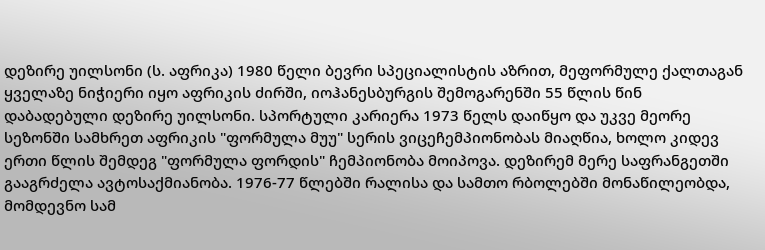დეზირე უილსონი (ს. აფრიკა) 1980 წელი ბევრი სპეციალისტის აზრით, მეფორმულე ქალთაგან ყველაზე ნიჭიერი იყო აფრიკის ძირში, იოჰანესბურგის შემოგარენში 55 წლის წინ დაბადებული დეზირე უილსონი. სპორტული კარიერა 1973 წელს დაიწყო და უკვე მეორე სეზონში სამხრეთ აფრიკის "ფორმულა მუუ" სერის ვიცეჩემპიონობას მიაღწია, ხოლო კიდევ ერთი წლის შემდეგ "ფორმულა ფორდის" ჩემპიონობა მოიპოვა. დეზირემ მერე საფრანგეთში გააგრძელა ავტოსაქმიანობა. 1976-77 წლებში რალისა და სამთო რბოლებში მონაწილეობდა, მომდევნო სამ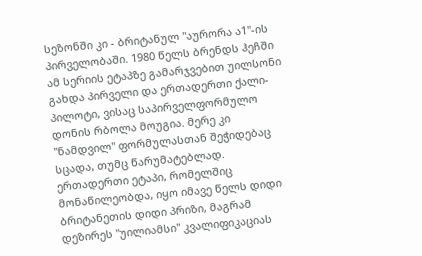სეზონში კი - ბრიტანულ "აურორა ა1"-ის პირველობაში. 1980 წელს ბრენდს ჰეჩში ამ სერიის ეტაპზე გამარჯვებით უილსონი გახდა პირველი და ერთადერთი ქალი-პილოტი, ვისაც საპირველფორმულო დონის რბოლა მოუგია. მერე კი "ნამდვილ" ფორმულასთან შეჭიდებაც სცადა, თუმც წარუმატებლად. ერთადერთი ეტაპი, რომელშიც მონაწილეობდა, იყო იმავე წელს დიდი ბრიტანეთის დიდი პრიზი, მაგრამ დეზირეს "უილიამსი" კვალიფიკაციას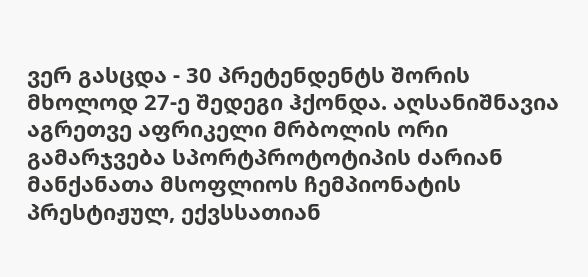ვერ გასცდა - 30 პრეტენდენტს შორის მხოლოდ 27-ე შედეგი ჰქონდა. აღსანიშნავია აგრეთვე აფრიკელი მრბოლის ორი გამარჯვება სპორტპროტოტიპის ძარიან მანქანათა მსოფლიოს ჩემპიონატის პრესტიჟულ, ექვსსათიან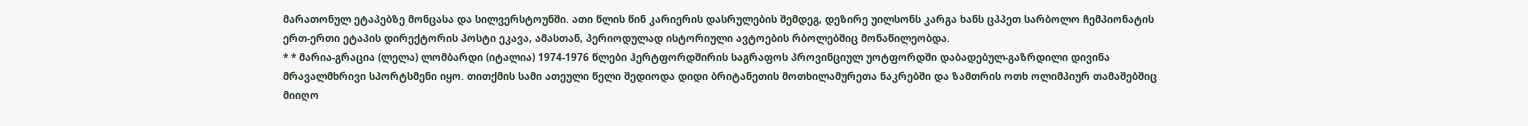მარათონულ ეტაპებზე მონცასა და სილვერსტოუნში. ათი წლის წინ კარიერის დასრულების შემდეგ, დეზირე უილსონს კარგა ხანს ცპპეთ სარბოლო ჩემპიონატის ერთ-ერთი ეტაპის დირექტორის პოსტი ეკავა, ამასთან, პერიოდულად ისტორიული ავტოების რბოლებშიც მონაწილეობდა.
* * მარია-გრაცია (ლელა) ლომბარდი (იტალია) 1974-1976 წლები ჰერტფორდშირის საგრაფოს პროვინციულ უოტფორდში დაბადებულ-გაზრდილი დივინა მრავალმხრივი სპორტსმენი იყო. თითქმის სამი ათეული წელი შედიოდა დიდი ბრიტანეთის მოთხილამურეთა ნაკრებში და ზამთრის ოთხ ოლიმპიურ თამაშებშიც მიიღო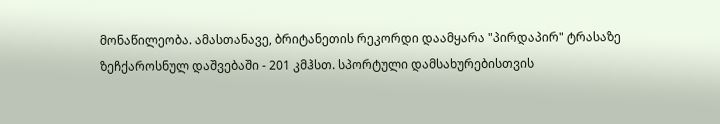მონაწილეობა. ამასთანავე, ბრიტანეთის რეკორდი დაამყარა "პირდაპირ" ტრასაზე ზეჩქაროსნულ დაშვებაში - 201 კმჰსთ. სპორტული დამსახურებისთვის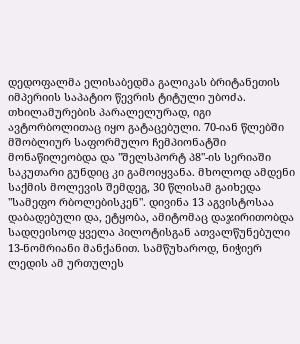დედოფალმა ელისაბედმა გალიკას ბრიტანეთის იმპერიის საპატიო წევრის ტიტული უბოძა. თხილამურების პარალელურად, იგი ავტორბოლითაც იყო გატაცებული. 70-იან წლებში მშობლიურ საფორმულო ჩემპიონატში მონაწილეობდა და "შელსპორტ პ8"-ის სერიაში საკუთარი გუნდიც კი გამოიყვანა. მხოლოდ ამდენი საქმის მოლევის შემდეგ, 30 წლისამ გაიხედა "სამეფო რბოლებისკენ". დივინა 13 აგვისტოსაა დაბადებული და, ეტყობა, ამიტომაც დაჯირითობდა სადღეისოდ ყველა პილოტისგან ათვალწუნებული 13-ნომრიანი მანქანით. სამწუხაროდ, ნიჭიერ ლედის ამ ურთულეს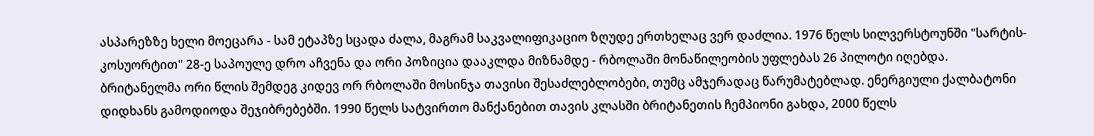ასპარეზზე ხელი მოეცარა - სამ ეტაპზე სცადა ძალა, მაგრამ საკვალიფიკაციო ზღუდე ერთხელაც ვერ დაძლია. 1976 წელს სილვერსტოუნში "სარტის-კოსუორტით" 28-ე საპოულე დრო აჩვენა და ორი პოზიცია დააკლდა მიზნამდე - რბოლაში მონაწილეობის უფლებას 26 პილოტი იღებდა. ბრიტანელმა ორი წლის შემდეგ კიდევ ორ რბოლაში მოსინჯა თავისი შესაძლებლობები, თუმც ამჯერადაც წარუმატებლად. ენერგიული ქალბატონი დიდხანს გამოდიოდა შეჯიბრებებში. 1990 წელს სატვირთო მანქანებით თავის კლასში ბრიტანეთის ჩემპიონი გახდა, 2000 წელს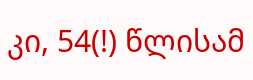კი, 54(!) წლისამ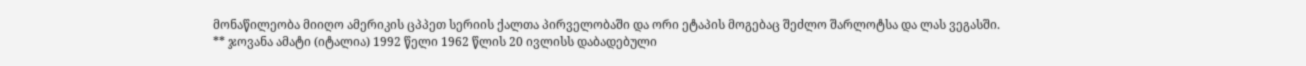მონაწილეობა მიიღო ამერიკის ცპპეთ სერიის ქალთა პირველობაში და ორი ეტაპის მოგებაც შეძლო შარლოტსა და ლას ვეგასში.
** ჯოვანა ამატი (იტალია) 1992 წელი 1962 წლის 20 ივლისს დაბადებული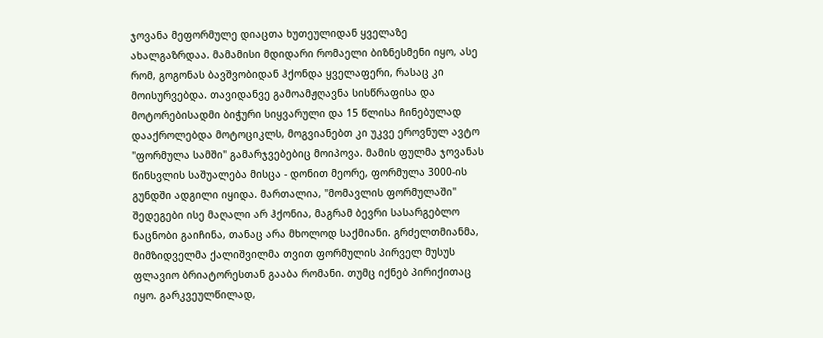ჯოვანა მეფორმულე დიაცთა ხუთეულიდან ყველაზე ახალგაზრდაა. მამამისი მდიდარი რომაელი ბიზნესმენი იყო, ასე რომ, გოგონას ბავშვობიდან ჰქონდა ყველაფერი, რასაც კი მოისურვებდა. თავიდანვე გამოამჟღავნა სისწრაფისა და მოტორებისადმი ბიჭური სიყვარული და 15 წლისა ჩინებულად დააქროლებდა მოტოციკლს, მოგვიანებთ კი უკვე ეროვნულ ავტო "ფორმულა სამში" გამარჯვებებიც მოიპოვა. მამის ფულმა ჯოვანას წინსვლის საშუალება მისცა - დონით მეორე, ფორმულა 3000-ის გუნდში ადგილი იყიდა. მართალია, "მომავლის ფორმულაში" შედეგები ისე მაღალი არ ჰქონია, მაგრამ ბევრი სასარგებლო ნაცნობი გაიჩინა, თანაც არა მხოლოდ საქმიანი. გრძელთმიანმა, მიმზიდველმა ქალიშვილმა თვით ფორმულის პირველ მუსუს ფლავიო ბრიატორესთან გააბა რომანი. თუმც იქნებ პირიქითაც იყო. გარკვეულწილად,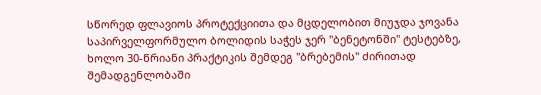სწორედ ფლავიოს პროტექციითა და მცდელობით მიუჯდა ჯოვანა საპირველფორმულო ბოლიდის საჭეს ჯერ "ბენეტონში" ტესტებზე, ხოლო 30-წრიანი პრაქტიკის შემდეგ "ბრებემის" ძირითად შემადგენლობაში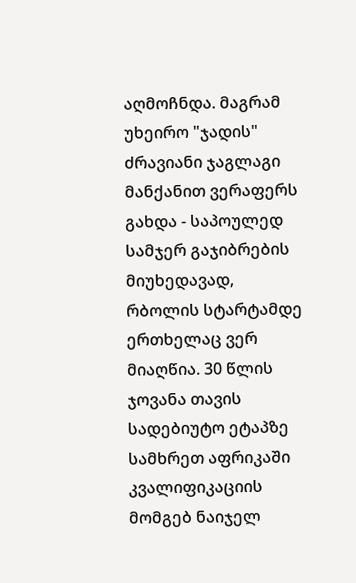აღმოჩნდა. მაგრამ უხეირო "ჯადის" ძრავიანი ჯაგლაგი მანქანით ვერაფერს გახდა - საპოულედ სამჯერ გაჯიბრების მიუხედავად, რბოლის სტარტამდე ერთხელაც ვერ მიაღწია. 30 წლის ჯოვანა თავის სადებიუტო ეტაპზე სამხრეთ აფრიკაში კვალიფიკაციის მომგებ ნაიჯელ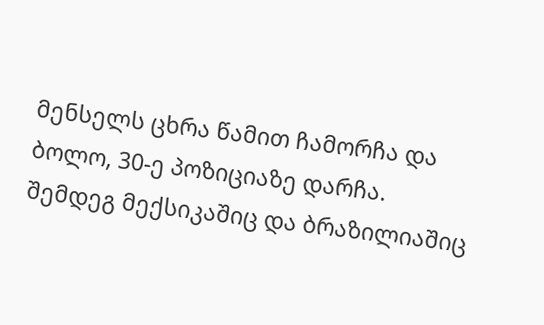მენსელს ცხრა წამით ჩამორჩა და ბოლო, 30-ე პოზიციაზე დარჩა. შემდეგ მექსიკაშიც და ბრაზილიაშიც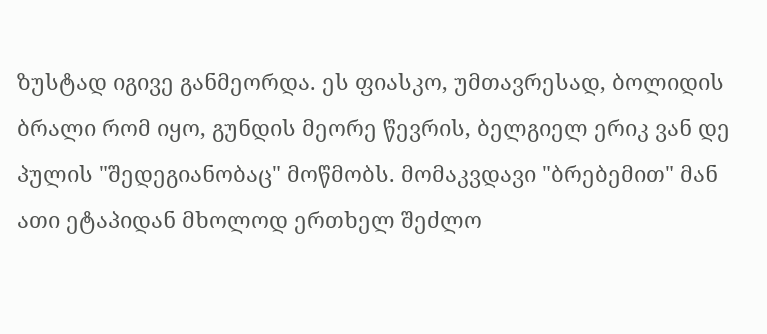ზუსტად იგივე განმეორდა. ეს ფიასკო, უმთავრესად, ბოლიდის ბრალი რომ იყო, გუნდის მეორე წევრის, ბელგიელ ერიკ ვან დე პულის "შედეგიანობაც" მოწმობს. მომაკვდავი "ბრებემით" მან ათი ეტაპიდან მხოლოდ ერთხელ შეძლო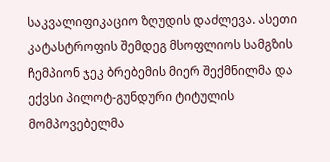საკვალიფიკაციო ზღუდის დაძლევა. ასეთი კატასტროფის შემდეგ მსოფლიოს სამგზის ჩემპიონ ჯეკ ბრებემის მიერ შექმნილმა და ექვსი პილოტ-გუნდური ტიტულის მომპოვებელმა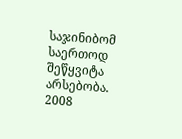საჯინიბომ საერთოდ შეწყვიტა არსებობა.
2008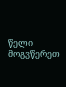წელი მოგვწერეთ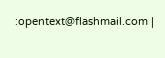:opentext@flashmail.com |